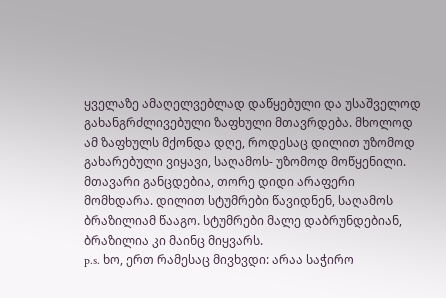ყველაზე ამაღელვებლად დაწყებული და უსაშველოდ გახანგრძლივებული ზაფხული მთავრდება. მხოლოდ ამ ზაფხულს მქონდა დღე, როდესაც დილით უზომოდ გახარებული ვიყავი, საღამოს- უზომოდ მოწყენილი. მთავარი განცდებია, თორე დიდი არაფერი მომხდარა. დილით სტუმრები წავიდნენ, საღამოს ბრაზილიამ წააგო. სტუმრები მალე დაბრუნდებიან, ბრაზილია კი მაინც მიყვარს.
p.s. ხო, ერთ რამესაც მივხვდი: არაა საჭირო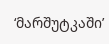‘მარშუტკაში’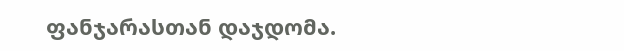ფანჯარასთან დაჯდომა.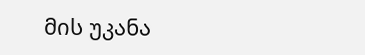მის უკანა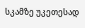სკამზე უკეთესად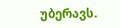უბერავს.